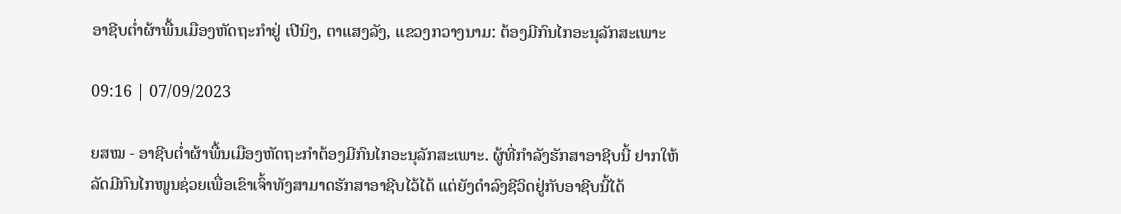ອາຊີບຕ່ຳຜ້າພື້ນເມືອງຫັດຖະກຳຢູ່ ເປີນິງ, ຕາແສງລັງ, ແຂວງກວາງນາມ: ຕ້ອງມີກົນໄກອະນຸລັກສະເພາະ

09:16 | 07/09/2023

ຍສໝ - ອາຊີບຕ່ຳຜ້າພື້ນເມືອງຫັດຖະກຳຕ້ອງມີກົນໄກອະນຸລັກສະເພາະ. ຜູ້ທີ່ກຳລັງຮັກສາອາຊີບນີ້ ຢາກໃຫ້ລັດມີກົນໄກໜູນຊ່ວຍເພື່ອເຂົາເຈົ້າທັງສາມາດຮັກສາອາຊີບໄວ້ໄດ້ ແຕ່ຍັງດຳລົງຊີວິດຢູ່ກັບອາຊີບນີ້ໄດ້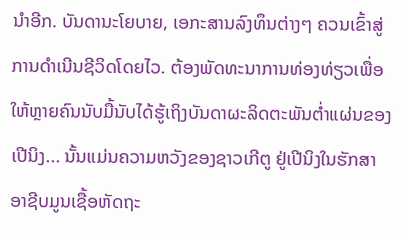ນຳອີກ. ບັນດານະໂຍບາຍ, ເອກະສານລົງທຶນຕ່າງໆ ຄວນເຂົ້າສູ່ການດຳເນີນຊີວິດໂດຍໄວ. ຕ້ອງພັດທະນາການທ່ອງທ່ຽວເພື່ອໃຫ້ຫຼາຍຄົນນັບມື້ນັບໄດ້ຮູ້ເຖິງບັນດາຜະລິດຕະພັນຕ່ຳແຜ່ນຂອງ ເປີນິງ... ນັ້ນແມ່ນຄວາມຫວັງຂອງຊາວເກີຕູ ຢູ່ເປີນິງໃນຮັກສາອາຊີບມູນເຊື້ອຫັດຖະ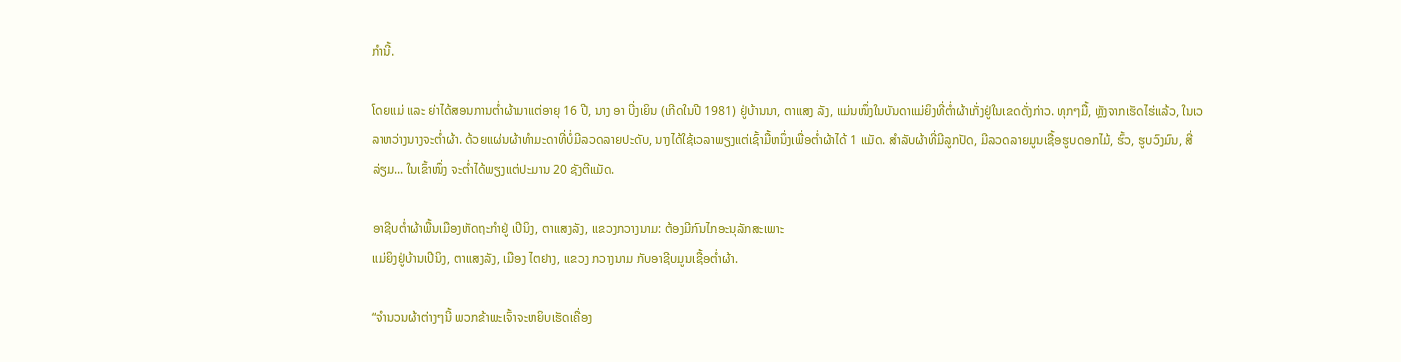ກຳນີ້.

ໂດຍແມ່ ແລະ ຍ່າໄດ້ສອນການຕ່ຳຜ້າມາແຕ່ອາຍຸ 16 ປີ, ນາງ ອາ ບີ່ງເຍິນ (ເກີດໃນປີ 1981) ຢູ່ບ້ານນາ, ຕາແສງ ລັງ, ແມ່ນໜຶ່ງໃນບັນດາແມ່ຍິງທີ່ຕ່ຳຜ້າເກັ່ງຢູ່ໃນເຂດດັ່ງກ່າວ. ທຸກໆມື້, ຫຼັງຈາກເຮັດໄຮ່ແລ້ວ, ໃນເວລາຫວ່າງນາງຈະຕ່ຳຜ້າ. ດ້ວຍແຜ່ນຜ້າທຳມະດາທີ່ບໍ່ມີລວດລາຍປະດັບ, ນາງໄດ້ໃຊ້ເວລາພຽງແຕ່ເຊົ້າມື້ຫນຶ່ງເພື່ອຕ່ຳຜ້າໄດ້ 1 ແມັດ. ສໍາລັບຜ້າທີ່ມີລູກປັດ, ມີລວດລາຍມູນເຊື້ອຮູບດອກໄມ້, ຮົ້ວ, ຮູບວົງມົນ, ສີ່ລ່ຽມ... ໃນເຂົ້າໜຶ່ງ ຈະຕ່ຳໄດ້ພຽງແຕ່ປະມານ 20 ຊັງຕີແມັດ.

ອາຊີບຕ່ຳຜ້າພື້ນເມືອງຫັດຖະກຳຢູ່ ເປີນິງ, ຕາແສງລັງ, ແຂວງກວາງນາມ: ຕ້ອງມີກົນໄກອະນຸລັກສະເພາະ
ແມ່ຍິງຢູ່ບ້ານເປີນິງ, ຕາແສງລັງ, ເມືອງ ໄຕຢາງ, ແຂວງ ກວາງນາມ ກັບອາຊີບມູນເຊື້ອຕ່ຳຜ້າ.

“ຈຳນວນຜ້າຕ່າງໆນີ້ ພວກຂ້າພະເຈົ້າຈະຫຍິບເຮັດເຄື່ອງ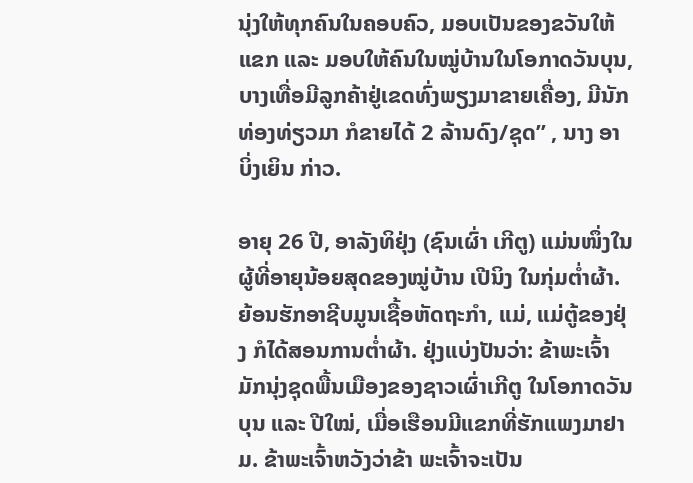ນຸ່ງໃຫ້ທຸກຄົນໃນຄອບຄົວ, ມອບເປັນຂອງຂວັນໃຫ້ແຂກ ແລະ ມອບໃຫ້ຄົນໃນໝູ່ບ້ານໃນໂອກາດວັນບຸນ, ບາງເທື່ອມີລູກຄ້າຢູ່ເຂດທົ່ງພຽງມາຂາຍເຄື່ອງ, ມີນັກທ່ອງທ່ຽວມາ ກໍຂາຍໄດ້ 2 ລ້ານດົງ/ຊຸດ” , ນາງ ອາ ບິ່ງເຍິນ ກ່າວ.

ອາຍຸ 26 ປີ, ອາລັງທິຢຸ່ງ (ຊົນເຜົ່າ ເກີຕູ) ແມ່ນໜຶ່ງໃນຜູ້ທີ່ອາຍຸນ້ອຍສຸດຂອງໝູ່ບ້ານ ເປີນິງ ໃນກຸ່ມຕ່ຳຜ້າ. ຍ້ອນຮັກອາຊີບມູນເຊື້ອຫັດຖະກຳ, ແມ່, ແມ່ຕູ້ຂອງຢຸ່ງ ກໍໄດ້ສອນການຕ່ຳຜ້າ. ຢຸ່ງແບ່ງປັນວ່າ: ຂ້າພະເຈົ້າມັກນຸ່ງຊຸດພື້ນເມືອງຂອງຊາວເຜົ່າເກີຕູ ໃນໂອກາດວັນບຸນ ແລະ ປີໃໝ່, ເມື່ອເຮືອນມີແຂກທີ່ຮັກແພງມາຢາມ. ຂ້າພະເຈົ້າຫວັງວ່າຂ້າ ພະເຈົ້າຈະເປັນ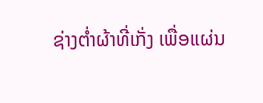ຊ່າງຕ່ຳຜ້າທີ່ເກັ່ງ ເພື່ອແຜ່ນ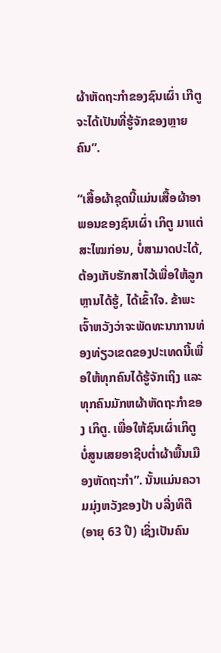ຜ້າຫັດຖະກຳຂອງຊົນເຜົ່າ ເກີຕູ ຈະໄດ້ເປັນທີ່ຮູ້ຈັກຂອງຫຼາຍຄົນ”.

“ເສື້ອຜ້າຊຸດນີ້ແມ່ນເສື້ອຜ້າອາພອນຂອງຊົນເຜົ່າ ເກິຕູ ມາແຕ່ສະໄໝກ່ອນ, ບໍ່ສາມາດປະໄດ້, ຕ້ອງເກັບຮັກສາໄວ້ເພື່ອໃຫ້ລູກຫຼານໄດ້ຮູ້, ໄດ້ເຂົ້າໃຈ. ຂ້າພະເຈົ້າຫວັງວ່າຈະພັດທະນາການທ່ອງທ່ຽວເຂດຂອງປະເທດນີ້ເພື່ອໃຫ້ທຸກຄົນໄດ້ຮູ້ຈັກເຖິງ ແລະ ທຸກຄົນມັກຫຜ້າຫັດຖະກຳຂອງ ເກິຕູ. ເພື່ອໃຫ້ຊົນເຜົ່າເກິຕູ ບໍ່ສູນເສຍອາຊີບຕ່ຳຜ້າພື້ນເມືອງຫັດຖະກຳ”. ນັ້ນແມ່ນຄວາມມຸ່ງຫວັງຂອງປ້າ ບລີ່ງທິຕື (ອາຍຸ 63 ປີ) ເຊິ່ງເປັນຄົນ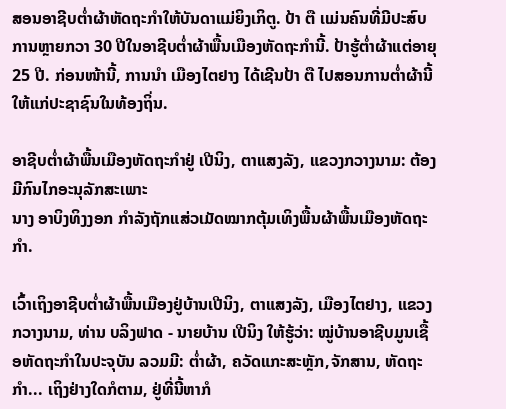ສອນອາຊີບຕ່ຳຜ້າຫັດຖະກຳໃຫ້ບັນດາແມ່ຍິງເກິຕູ. ປ້າ ຕື ເເມ່ນຄົນທີ່ມີປະສົບການຫຼາຍກວາ 30 ປີໃນອາຊີບຕ່ຳຜ້າພື້ນເມືອງຫັດຖະກຳນີ້. ປ້າຮູ້ຕ່ຳຜ້າແຕ່ອາຍຸ 25 ປີ. ກ່ອນໜ້ານີ້, ການນຳ ເມືອງໄຕຢາງ ໄດ້ເຊີນປ້າ ຕື ໄປສອນການຕ່ຳຜ້ານີ້ໃຫ້ແກ່ປະຊາຊົນໃນທ້ອງຖິ່ນ.

ອາຊີບຕ່ຳຜ້າພື້ນເມືອງຫັດຖະກຳຢູ່ ເປີນິງ, ຕາແສງລັງ, ແຂວງກວາງນາມ: ຕ້ອງມີກົນໄກອະນຸລັກສະເພາະ
ນາງ ອາບິງທິງງອກ ກຳລັງຖັກແສ່ວເມັດໝາກຕຸ້ມເທິງພື້ນຜ້າພື້ນເມືອງຫັດຖະກຳ.

ເວົ້າເຖິງອາຊີບຕ່ຳຜ້າພື້ນເມືອງຢູ່ບ້ານເປີນິງ, ຕາແສງລັງ, ເມືອງໄຕຢາງ, ແຂວງກວາງນາມ, ທ່ານ ບລິງຟາດ - ນາຍບ້ານ ເປີນິງ ໃຫ້ຮູ້ວ່າ: ໝູ່ບ້ານອາຊີບມູນເຊື້ອຫັດຖະກຳໃນປະຈຸບັນ ລວມມີ: ຕ່ຳຜ້າ, ຄວັດແກະສະຫຼັກ,ຈັກສານ, ຫັດຖະກຳ... ເຖິງຢ່າງໃດກໍຕາມ, ຢູ່ທີ່ນີ້ຫາກໍ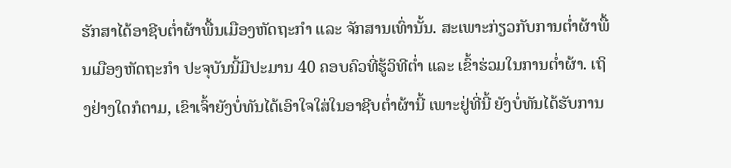ຮັກສາໄດ້ອາຊີບຕ່ຳຜ້າພື້ນເມືອງຫັດຖະກຳ ແລະ ຈັກສານເທົ່ານັ້ນ. ສະເພາະກ່ຽວກັບການຕ່ຳຜ້າພື້ນເມືອງຫັດຖະກຳ ປະຈຸບັນນີ້ມີປະມານ 40 ຄອບຄົວທີ່ຮູ້ວິທີຕ່ຳ ແລະ ເຂົ້າຮ່ວມໃນການຕ່ຳຜ້າ. ເຖິງຢ່າງໃດກໍຕາມ, ເຂົາເຈົ້າຍັງບໍ່ທັນໄດ້ເອົາໃຈໃສ່ໃນອາຊີບຕ່ຳຜ້ານີ້ ເພາະຢູ່ທີ່ນີ້ ຍັງບໍ່ທັນໄດ້ຮັບການ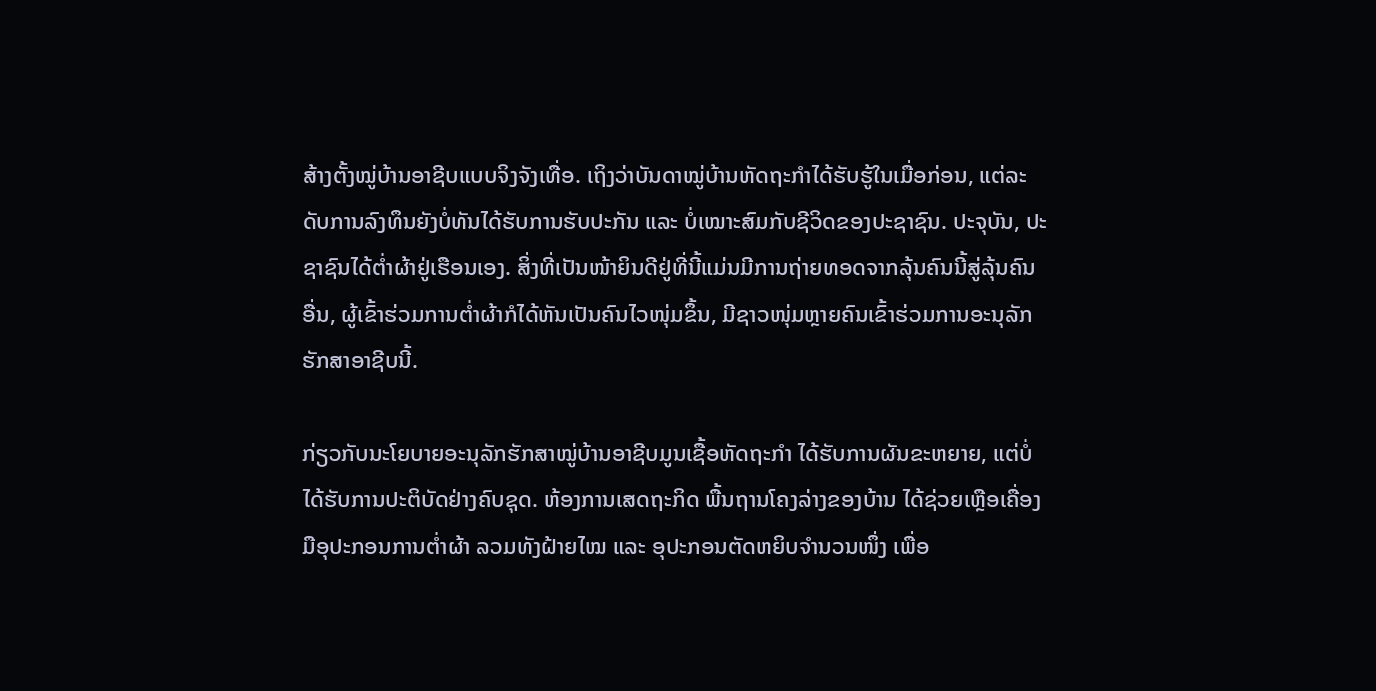ສ້າງຕັ້ງໝູ່ບ້ານອາຊີບແບບຈິງຈັງເທື່ອ. ເຖິງວ່າບັນດາໝູ່ບ້ານຫັດຖະກຳໄດ້ຮັບຮູ້ໃນເມື່ອກ່ອນ, ແຕ່ລະດັບການລົງທຶນຍັງບໍ່ທັນໄດ້ຮັບການຮັບປະກັນ ແລະ ບໍ່ເໝາະສົມກັບຊີວິດຂອງປະຊາຊົນ. ປະຈຸບັນ, ປະຊາຊົນໄດ້ຕ່ຳຜ້າຢູ່ເຮືອນເອງ. ສິ່ງທີ່ເປັນໜ້າຍິນດີຢູ່ທີ່ນີ້ແມ່ນມີການຖ່າຍທອດຈາກລຸ້ນຄົນນີ້ສູ່ລຸ້ນຄົນອື່ນ, ຜູ້ເຂົ້າຮ່ວມການຕ່ຳຜ້າກໍໄດ້ຫັນເປັນຄົນໄວໜຸ່ມຂຶ້ນ, ມີຊາວໜຸ່ມຫຼາຍຄົນເຂົ້າຮ່ວມການອະນຸລັກຮັກສາອາຊີບນີ້.

ກ່ຽວກັບນະໂຍບາຍອະນຸລັກຮັກສາໝູ່ບ້ານອາຊີບມູນເຊື້ອຫັດຖະກຳ ໄດ້ຮັບການຜັນຂະຫຍາຍ, ແຕ່ບໍ່ໄດ້ຮັບການປະຕິບັດຢ່າງຄົບຊຸດ. ຫ້ອງການເສດຖະກິດ ພື້ນຖານໂຄງລ່າງຂອງບ້ານ ໄດ້ຊ່ວຍເຫຼືອເຄື່ອງມືອຸປະກອນການຕ່ຳຜ້າ ລວມທັງຝ້າຍໄໝ ແລະ ອຸປະກອນຕັດຫຍິບຈຳນວນໜຶ່ງ ເພື່ອ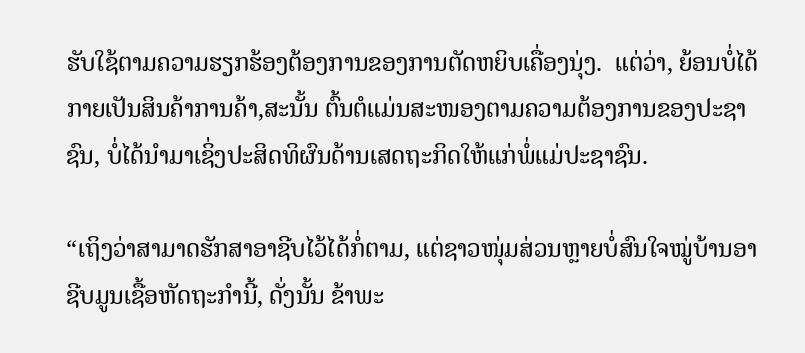ຮັບໃຊ້ຕາມຄວາມຮຽກຮ້ອງຕ້ອງການຂອງການຕັດຫຍິບເຄື່ອງນຸ່ງ.  ແຕ່ວ່າ, ຍ້ອນບໍ່ໄດ້ກາຍເປັນສິນຄ້າການຄ້າ,ສະນັ້ນ ຕົ້ນຕໍແມ່ນສະໜອງຕາມຄວາມຕ້ອງການຂອງປະຊາຊົນ, ບໍ່ໄດ້ນຳມາເຊິ່ງປະສິດທິຜົນດ້ານເສດຖະກິດໃຫ້ແກ່ພໍ່ແມ່ປະຊາຊົນ.

“ເຖິງວ່າສາມາດຮັກສາອາຊີບໄວ້ໄດ້ກໍ່ຕາມ, ແຕ່ຊາວໜຸ່ມສ່ວນຫຼາຍບໍ່ສົນໃຈໝູ່ບ້ານອາຊີບມູນເຊື້ອຫັດຖະກຳນີ້, ດັ່ງນັ້ນ ຂ້າພະ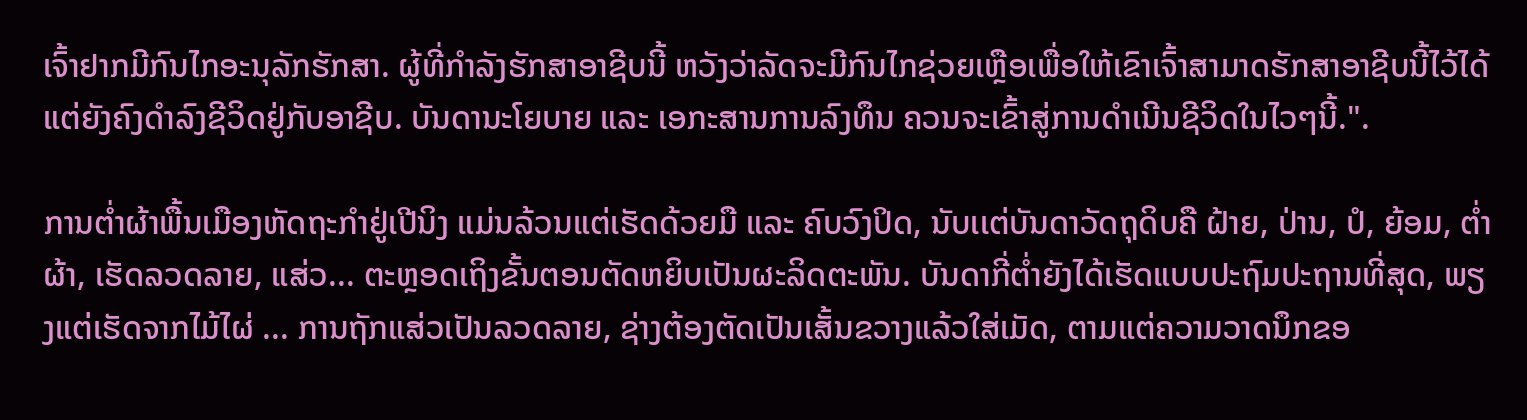ເຈົ້າຢາກມີກົນໄກອະນຸລັກຮັກສາ. ຜູ້ທີ່ກຳລັງຮັກສາອາຊີບນີ້ ຫວັງວ່າລັດຈະມີກົນໄກຊ່ວຍເຫຼືອເພື່ອໃຫ້ເຂົາເຈົ້າສາມາດຮັກສາອາຊີບນີ້ໄວ້ໄດ້ ແຕ່ຍັງຄົງດຳລົງຊີວິດຢູ່ກັບອາຊີບ. ບັນດານະໂຍບາຍ ແລະ ເອກະສານການລົງທຶນ ຄວນຈະເຂົ້າສູ່ການດຳເນີນຊີວິດໃນໄວໆນີ້.".

ການຕ່ຳຜ້າພື້ນເມືອງຫັດຖະກຳຢູ່ເປີນິງ ແມ່ນລ້ວນແຕ່ເຮັດດ້ວຍມື ແລະ ຄົບວົງປິດ, ນັບເເຕ່ບັນດາວັດຖຸດິບຄື ຝ້າຍ, ປ່ານ, ປໍ, ຍ້ອມ, ຕ່ຳຜ້າ, ເຮັດລວດລາຍ, ແສ່ວ... ຕະຫຼອດເຖິງຂັ້ນຕອນຕັດຫຍິບເປັນຜະລິດຕະພັນ. ບັນດາກີ່ຕ່ຳຍັງໄດ້ເຮັດແບບປະຖົມປະຖານທີ່ສຸດ, ພຽງແຕ່ເຮັດຈາກໄມ້ໄຜ່ ... ການຖັກແສ່ວເປັນລວດລາຍ, ຊ່າງຕ້ອງຕັດເປັນເສັ້ນຂວາງແລ້ວໃສ່ເມັດ, ຕາມແຕ່ຄວາມວາດນຶກຂອ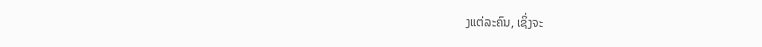ງແຕ່ລະຄົນ, ເຊິ່ງຈະ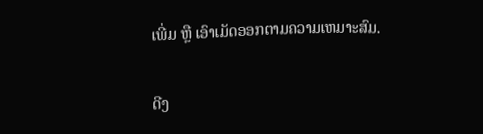ເພີ່ມ ຫຼື ເອົາເມັດອອກຕາມຄວາມເຫມາະສົມ.

ດີງ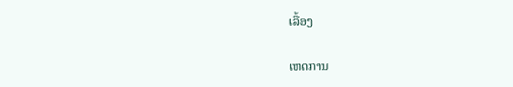ເລື້ອງ

ເຫດການ